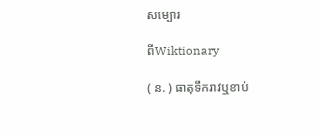សម្បោរ

ពីWiktionary

( ន. ) ធាតុទឹករាវឬខាប់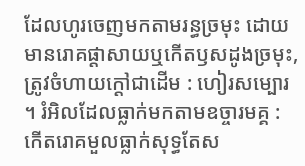ដែលហូរចេញមកតាមរន្ធច្រមុះ ដោយមានរោគផ្តាសាយឬកើតឫសដូងច្រមុះ, ត្រូវចំហាយក្ដៅជាដើម : ហៀរសម្បោរ ។ រំអិលដែលធ្លាក់មកតាមឧច្ចារមគ្គ : កើតរោគមួលធ្លាក់សុទ្ធតែស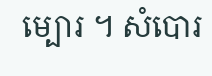ម្បោរ ។ សំបោរ